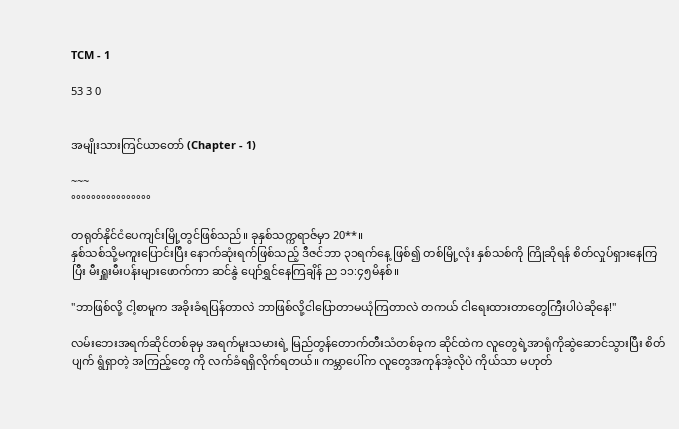TCM - 1

53 3 0


အမျိုးသားကြင်ယာတော် (Chapter - 1)

~~~
°°°°°°°°°°°°°°°°

တရုတ်နိုင်ငံပေကျင်းမြို့တွင်ဖြစ်သည်။ ခုနှစ်သက္ကရာဇ်မှာ 20**။
နှစ်သစ်သို့မကူးပြောင်းပြီး နောက်ဆုံးရက်ဖြစ်သည့် ဒီဇင်ဘာ ၃၁ရက်နေ့ ဖြစ်၍ တစ်မြို့လုံး နှစ်သစ်ကို ကြိုဆိုရန် စိတ်လှုပ်ရှားနေကြပြီး မီးရှူးမီးပန်းများဖောက်ကာ ဆင်နွဲ ပျော်ရွှင်နေကြချိန် ည ၁၁:၄၅မိနစ်။

"ဘာဖြစ်လို့ ငါ့စာမူက အခိုးခံရပြန်တာလဲ ဘာဖြစ်လို့ငါပြောတာမယုံကြတာလဲ တကယ် ငါရေးထားတာတွေကြီးပါပဲဆိုနေ!"

လမ်းဘေးအရက်ဆိုင်တစ်ခုမှ အရက်မူးသမားရဲ့ မြည်တွန်တောက်တီးသံတစ်ခုက ဆိုင်ထဲက လူတွေရဲ့အာရုံကိုဆွဲဆောင်သွားပြီး စိတ်ပျက် ရွံရှာတဲ့ အကြည့်တွေ ကို လက်ခံရရှိလိုက်ရတယ်။ ကမ္ဘာပေါ်က လူတွေအကုန်အဲ့လိုပဲ ကိုယ်သာ မဟုတ်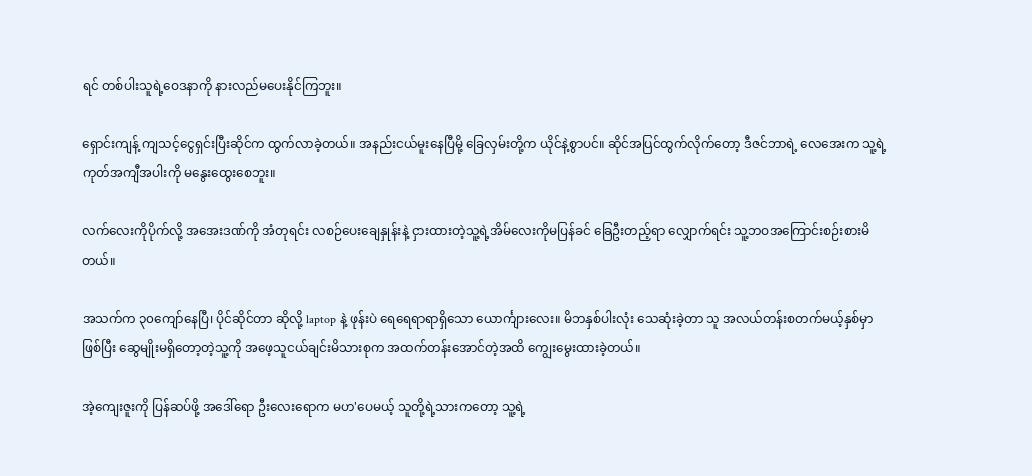ရင် တစ်ပါးသူရဲ့ဝေဒနာကို နားလည်မပေးနိုင်ကြဘူး။

ရှောင်းကျန့် ကျသင့်ငွေရှင်းပြီးဆိုင်က ထွက်လာခဲ့တယ်။ အနည်းငယ်မူးနေပြီမို့ ခြေလှမ်းတို့က ယိုင်နဲ့စွာပင်။ ဆိုင်အပြင်ထွက်လိုက်တော့ ဒီဇင်ဘာရဲ့ လေအေးက သူ့ရဲ့ကုတ်အကျီအပါးကို မနွေးထွေးစေဘူး။

လက်လေးကိုပိုက်လို့ အအေးဒဏ်ကို အံတုရင်း လစဉ်ပေးချေနှုန်းနဲ့ ငှားထားတဲ့သူ့ရဲ့အိမ်လေးကိုမပြန်ခင် ခြေဦးတည့်ရာ လျှောက်ရင်း သူ့ဘဝအကြောင်းစဉ်းစားမိတယ်။

အသက်က ၃၀ကျော်နေပြီ၊ ပိုင်ဆိုင်တာ ဆိုလို့ laptop နဲ့ ဖုန်းပဲ ရေရေရာရာရှိသော ယောင်္ကျားလေး။ မိဘနှစ်ပါးလုံး သေဆုံးခဲ့တာ သူ အလယ်တန်းစတက်မယ့်နှစ်မှာ ဖြစ်ပြီး ဆွေမျိုးမရှိတော့တဲ့သူ့ကို အဖေ့သူငယ်ချင်းမိသားစုက အထက်တန်းအောင်တဲ့အထိ ကျွေးမွေးထားခဲ့တယ်။

အဲ့ကျေးဇူးကို ပြန်ဆပ်ဖို့ အဒေါ်ရော ဦးလေးရောက မဟ'ပေမယ့် သူတို့ရဲ့သားကတော့ သူ့ရဲ့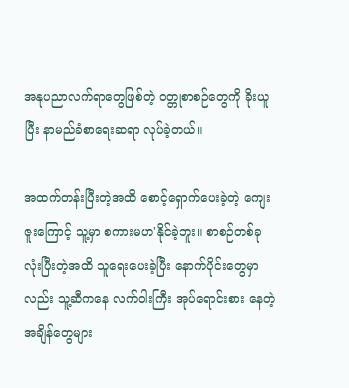အနုပညာလက်ရာတွေဖြစ်တဲ့ ဝတ္တုစာစဉ်တွေကို ခိုးယူပြီး နာမည်ခံစာရေးဆရာ လုပ်ခဲ့တယ်။

အထက်တန်းပြီးတဲ့အထိ စောင့်ရှောက်ပေးခဲ့တဲ့ ကျေးဇူးကြောင့် သူ့မှာ စကားမဟ'နိုင်ခဲ့ဘူး။ စာစဉ်တစ်ခုလုံးပြီးတဲ့အထိ သူရေးပေးခဲ့ပြီး နောက်ပိုင်းတွေမှာလည်း သူ့ဆီကနေ လက်ဝါးကြီး အုပ်ရောင်းစား နေတဲ့ အချိန်တွေများ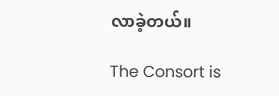လာခဲ့တယ်။

The Consort is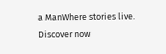a ManWhere stories live. Discover now